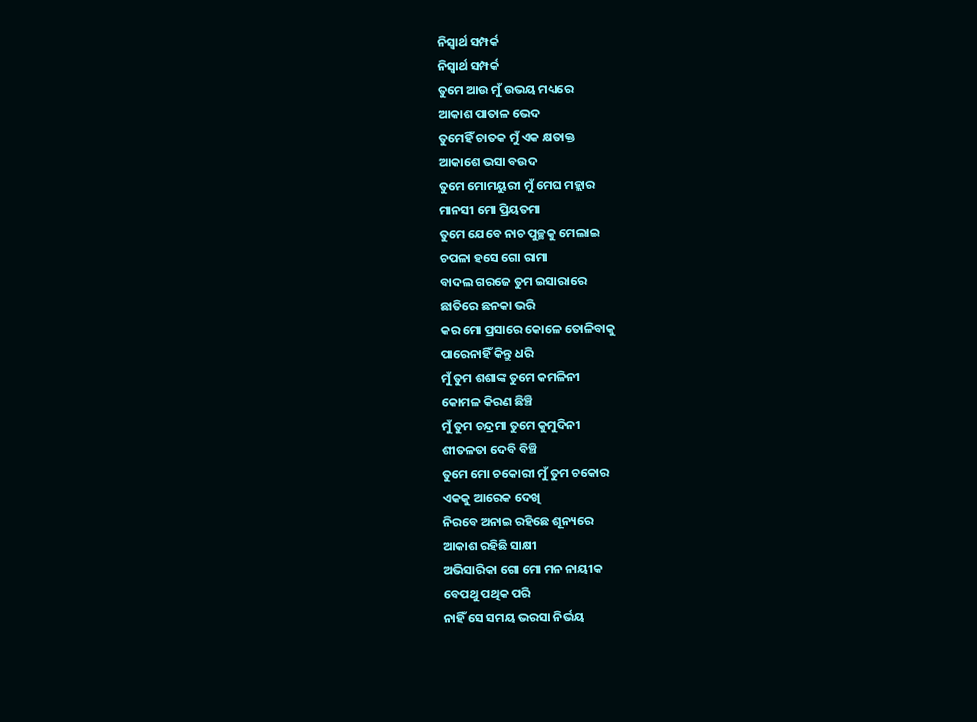ନିସ୍ଵାର୍ଥ ସମ୍ପର୍କ
ନିସ୍ଵାର୍ଥ ସମ୍ପର୍କ
ତୁମେ ଆଉ ମୁଁ ଉଭୟ ମଧ୍ୟରେ
ଆକାଶ ପାତାଳ ଭେଦ
ତୁମେହିଁ ଚାତକ ମୁଁ ଏକ କ୍ଷତାକ୍ତ
ଆକାଶେ ଭସା ବଉଦ
ତୁମେ ମୋମୟୁରୀ ମୁଁ ମେଘ ମହ୍ଲାର
ମାନସୀ ମୋ ପ୍ରିୟତମା
ତୁମେ ଯେବେ ନାଚ ପୁଚ୍ଛକୁ ମେଲାଇ
ଚପଳା ହସେ ଗୋ ରାମା
ବାଦଲ ଗରଜେ ତୁମ ଇସାରାରେ
ଛାତିରେ ଛନକା ଭରି
କର ମୋ ପ୍ରସାରେ କୋଳେ ତୋଳିବାକୁ
ପାରେନାହିଁ କିନ୍ତୁ ଧରି
ମୁଁ ତୁମ ଶଶାଙ୍କ ତୁମେ କମଳିନୀ
କୋମଳ କିରଣ ଛିଞ୍ଚି
ମୁଁ ତୁମ ଚନ୍ଦ୍ରମା ତୁମେ କୁମୁଦିନୀ
ଶୀତଳତା ଦେବି ବିଞ୍ଚି
ତୁମେ ମୋ ଚକୋରୀ ମୁଁ ତୁମ ଚକୋର
ଏକକୁ ଆରେକ ଦେଖି
ନିରବେ ଅନାଇ ରହିଛେ ଶୂନ୍ୟରେ
ଆକାଶ ରହିଛି ସାକ୍ଷୀ
ଅଭିସାରିକା ଗୋ ମୋ ମନ ନାୟୀକ
ବେପଥୁ ପଥିକ ପରି
ନାହିଁ ସେ ସମୟ ଭରସା ନିର୍ଭୟ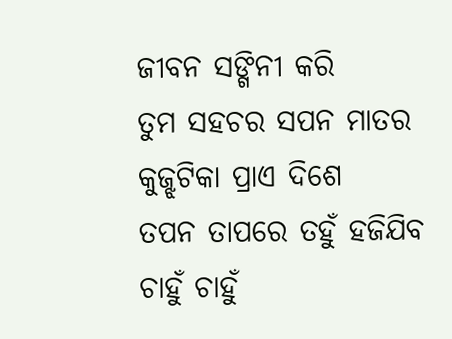ଜୀବନ ସଙ୍ଗିନୀ କରି
ତୁମ ସହଚର ସପନ ମାତର
କୁଜ୍ଝଟିକା ପ୍ରାଏ ଦିଶେ
ତପନ ତାପରେ ତହୁଁ ହଜିଯିବ
ଚାହୁଁ ଚାହୁଁ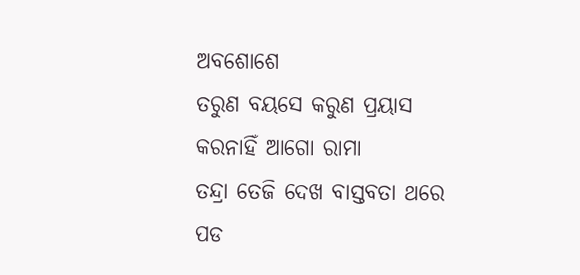ଅବଶୋଶେ
ତରୁଣ ବୟସେ କରୁଣ ପ୍ରୟାସ
କରନାହିଁ ଆଗୋ ରାମା
ତନ୍ଦ୍ରା ତେଜି ଦେଖ ବାସ୍ତବତା ଥରେ
ପଡ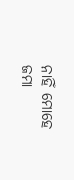ନାହିଁ ମୋହେ ଜମା